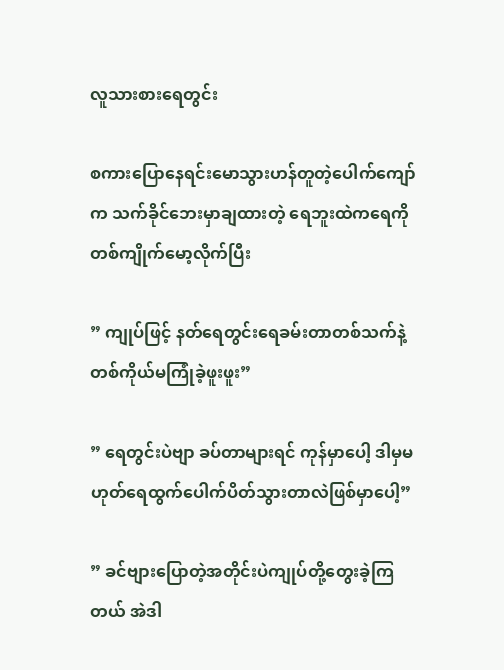လူသားစားရေတွင်း

စကားပြောနေရင်းမောသွားဟန်တူတဲ့ပေါက်ကျော်က သက်ခိုင်ဘေးမှာချထားတဲ့ ရေဘူးထဲကရေကိုတစ်ကျိုက်မော့လိုက်ပြီး

” ကျုပ်ဖြင့် နတ်ရေတွင်းရေခမ်းတာတစ်သက်နဲ့တစ်ကိုယ်မကြုံခဲ့ဖူးဖူး”

” ရေတွင်းပဲဗျာ ခပ်တာများရင် ကုန်မှာပေါ့ ဒါမှမဟုတ်ရေထွက်ပေါက်ပိတ်သွားတာလဲဖြစ်မှာပေါ့”

” ခင်ဗျားပြောတဲ့အတိုင်းပဲကျုပ်တို့တွေးခဲ့ကြတယ် အဲဒါ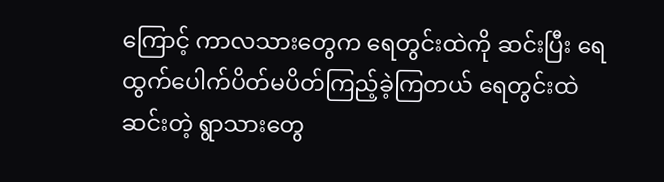ကြောင့် ကာလသားတွေက ရေတွင်းထဲကို ဆင်းပြီး ရေထွက်ပေါက်ပိတ်မပိတ်ကြည့်ခဲ့ကြတယ် ရေတွင်းထဲဆင်းတဲ့ ရွာသားတွေ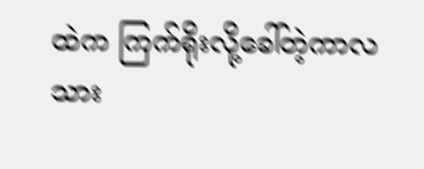ထဲက ကြက်ရိုးလို့ခေါ်တဲ့ကာလသား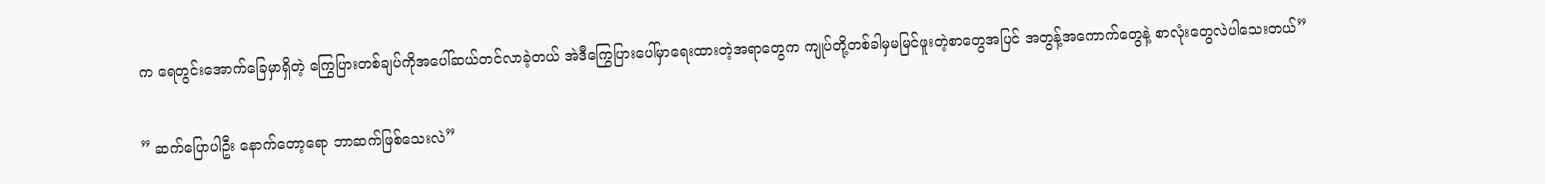က ရေတွင်းအောက်ခြေမှာရှိတဲ့ ကြွေပြားတစ်ချပ်ကိုအပေါ်ဆယ်တင်လာခဲ့တယ် အဲဒီကြွေပြားပေါ်မှာရေးထားတဲ့အရာတွေက ကျုပ်တို့တစ်ခါမှမမြင်ဖူးတဲ့စာတွေအပြင် အတွန့်အကောက်တွေနဲ့ စာလုံးတွေလဲပါသေးတယ်”

” ဆက်ပြောပါဦး နောက်တော့ရော ဘာဆက်ဖြစ်သေးလဲ”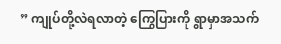” ကျုပ်တို့လဲရလာတဲ့ ကြွေပြားကို ရွာမှာအသက်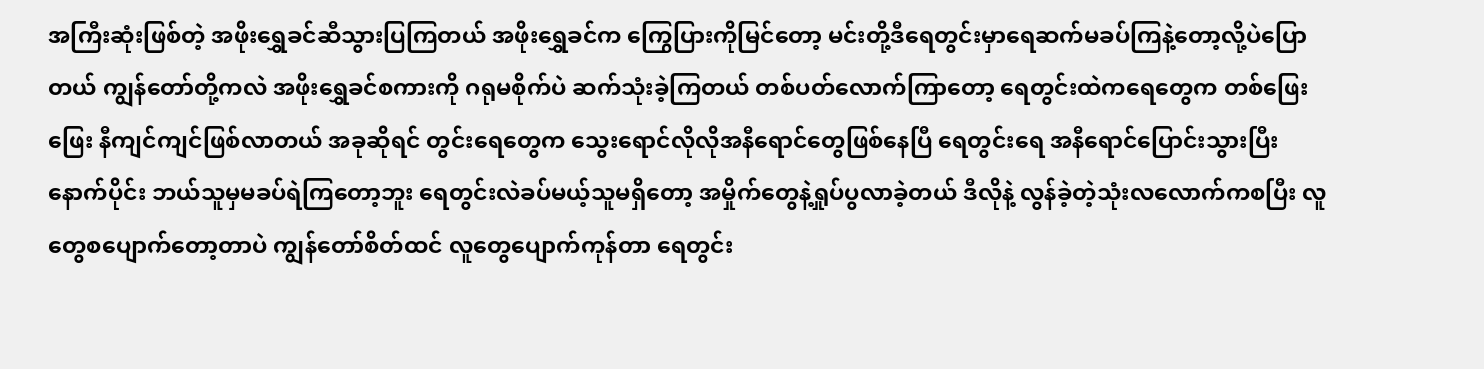အကြီးဆုံးဖြစ်တဲ့ အဖိုးရွှေခင်ဆီသွားပြကြတယ် အဖိုးရွှေခင်က ကြွေပြားကိုမြင်တော့ မင်းတို့ဒီရေတွင်းမှာရေဆက်မခပ်ကြနဲ့တော့လို့ပဲပြောတယ် ကျွန်တော်တို့ကလဲ အဖိုးရွှေခင်စကားကို ဂရုမစိုက်ပဲ ဆက်သုံးခဲ့ကြတယ် တစ်ပတ်လောက်ကြာတော့ ရေတွင်းထဲကရေတွေက တစ်ဖြေးဖြေး နီကျင်ကျင်ဖြစ်လာတယ် အခုဆိုရင် တွင်းရေတွေက သွေးရောင်လိုလိုအနီရောင်တွေဖြစ်နေပြီ ရေတွင်းရေ‌ အနီရောင်ပြောင်းသွားပြီး နောက်ပိုင်း ဘယ်သူမှမခပ်ရဲကြတော့ဘူး ရေတွင်းလဲခပ်မယ့်သူမရှိတော့ အမှိုက်တွေနဲ့ရှုပ်ပွလာခဲ့တယ် ဒီလိုနဲ့ လွန်ခဲ့တဲ့သုံးလလောက်ကစပြီး လူတွေစပျောက်တော့တာပဲ ကျွန်တော်စိတ်ထင် လူတွေပျောက်ကုန်တာ ရေတွင်း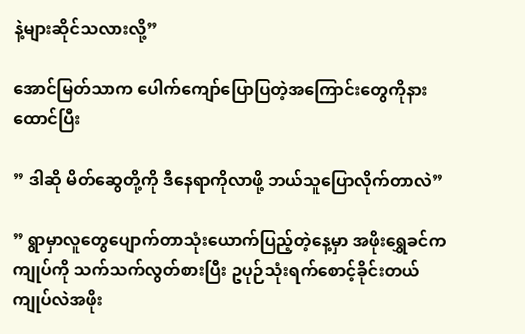နဲ့များဆိုင်သလားလို့”

အောင်မြတ်သာက ပေါက်ကျော်ပြောပြတဲ့အကြောင်းတွေကိုနားထောင်ပြီး

” ဒါဆို မိတ်ဆွေတို့ကို ဒီနေရာကိုလာဖို့ ဘယ်သူပြောလိုက်တာလဲ”

” ရွာမှာလူတွေပျောက်တာသုံး‌ယောက်ပြည့်တဲ့နေ့မှာ အဖိုးရွှေခင်က ကျုပ်ကို သက်သက်လွတ်စားပြီး ဥပုဉ်သုံးရက်စောင့်ခိုင်းတယ် ကျုပ်လဲအဖိုး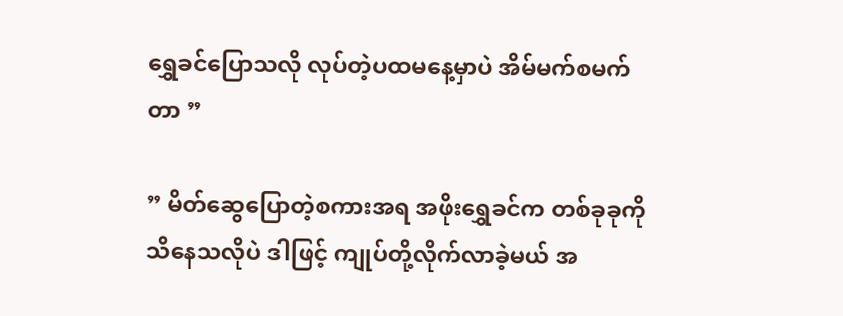ရွှေခင်ပြောသလို လုပ်တဲ့ပထမနေ့မှာပဲ အိမ်မက်စမက်တာ ”

” မိတ်ဆွေပြောတဲ့စကားအရ အဖိုးရွှေခင်က တစ်ခုခုကိုသိနေသလိုပဲ ဒါဖြင့် ကျုပ်တို့လိုက်လာခဲ့မယ် အ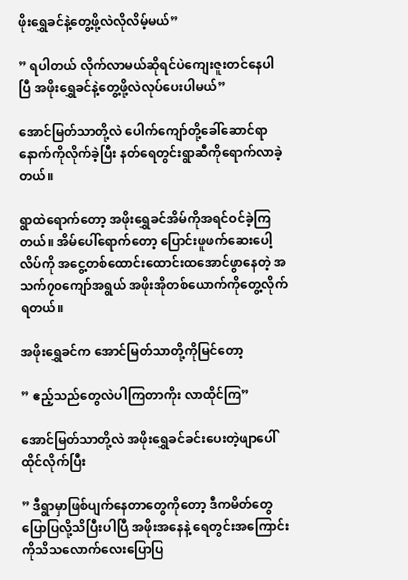ဖိုးရွှေခင်နဲ့တွေ့ဖို့လဲလိုလိမ့်မယ်”

” ရပါတယ် လိုက်လာမယ်ဆိုရင်ပဲကျေးဇူးတင်နေပါပြီ အဖိုးရွှေခင်နဲ့တွေ့ဖို့လဲလုပ်ပေးပါမယ်”

အောင်မြတ်သာတို့လဲ ပေါက်ကျော်တို့ခေါ်ဆောင်ရာနောက်ကိုလိုက်ခဲ့ပြီး နတ်ရေတွင်းရွာဆီကိုရောက်လာခဲ့တယ်။

ရွာထဲရောက်တော့ အဖိုးရွှေခင်အိမ်ကိုအရင်ဝင်ခဲ့ကြတယ်။ အိမ်ပေါ်ရောက်တော့ ပြောင်းဖူဖက်ဆေးပေါ့လိပ်ကို အငွေ့တစ်ထောင်းထောင်းထအောင်ဖွာနေတဲ့ အသက်၇၀ကျော်အရွယ် အဖိုးအိုတစ်ယောက်ကိုတွေ့လိုက်ရတယ်။

အဖိုးရွှေခင်က အောင်မြတ်သာတို့ကိုမြင်တော့

” ဧည့်သည်တွေလဲပါကြတာကိုး လာထိုင်ကြ”

အောင်မြတ်သာတို့လဲ အဖိုးရွှေခင်ခင်းပေးတဲ့ဖျာပေါ်ထိုင်လိုက်ပြီး

” ဒီရွာမှာဖြစ်ပျက်နေတာတွေကိုတော့ ဒီကမိတ်တွေပြောပြလို့သိပြီးပါပြီ အဖိုးအနေနဲ့ ရေတွင်းအကြောင်းကိုသိသလောက်လေးပြောပြ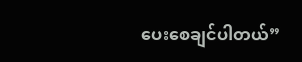ပေးစေချင်ပါတယ်”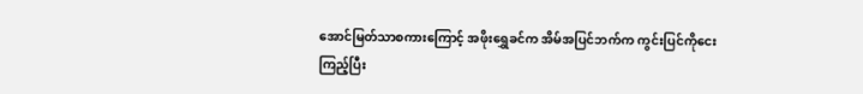အောင်မြတ်သာစကားကြောင့် အဖိုးရွှေခင်က အိမ်အပြင်ဘက်က ကွင်းပြင်ကိုငေးကြည့်ပြီး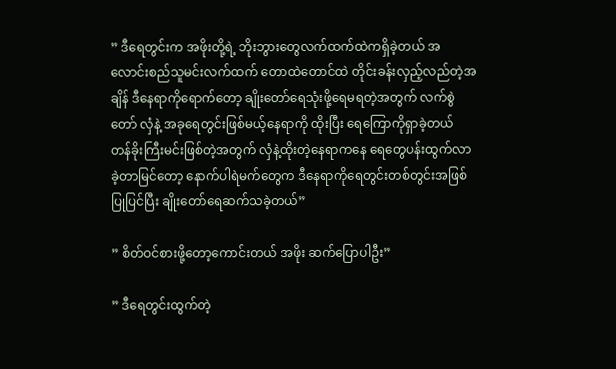” ဒီရေတွင်းက အဖိုးတို့ရဲ့ ဘိုးဘွားတွေလက်ထက်ထဲကရှိခဲ့တယ် အလောင်းစည်သူမင်းလက်ထက် တောထဲတောင်ထဲ တိုင်းခန်းလှည့်လည်တဲ့အချိန် ဒီနေရာကိုရောက်တော့ ချိုးတော်ရေသုံးဖို့ရေမရတဲ့အတွက် လက်စွဲတော် လှံနဲ့ အခုရေတွင်းဖြစ်မယ့်နေရာကို ထိုးပြီး ရေကြောကိုရှာခဲ့တယ် တန်ခိုးကြီးမင်းဖြစ်တဲ့အတွက် လှံနဲ့ထိုးတဲ့နေရာကနေ ရေတွေပန်းထွက်လာခဲ့တာမြင်တော့ နောက်ပါရဲမက်တွေက ဒီနေရာကိုရေတွင်းတစ်တွင်းအဖြစ်ပြုပြင်ပြီး ချိုးတော်ရေဆက်သခဲ့တယ်”

” စိတ်ဝင်စားဖို့တော့ကောင်းတယ် အဖိုး ဆက်ပြောပါဦး”

” ဒီရေတွင်းထွက်တဲ့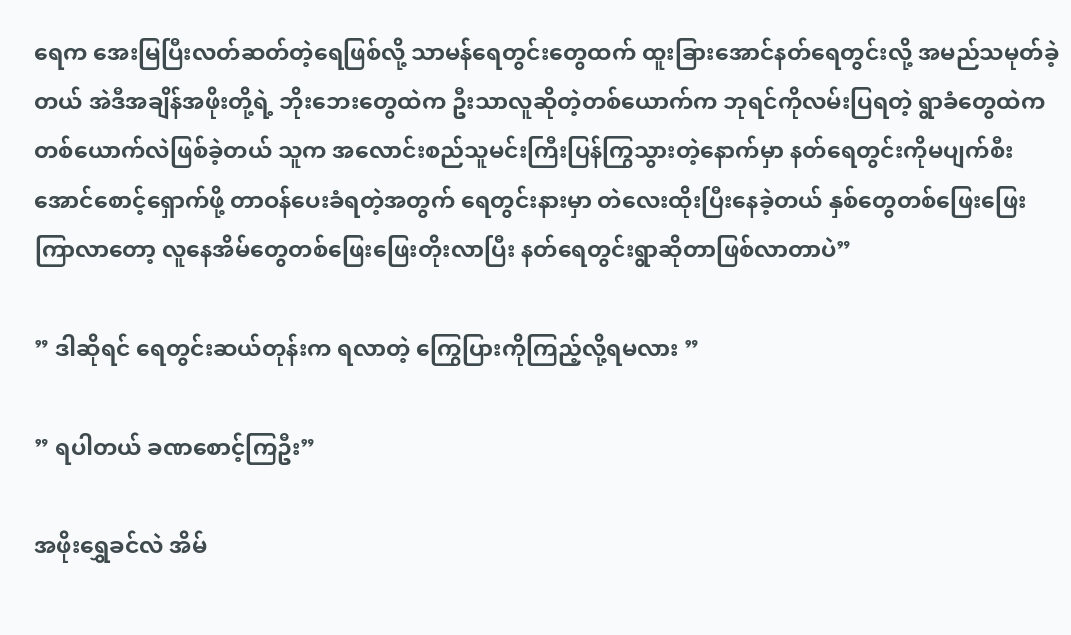ရေက အေးမြပြီးလတ်ဆတ်တဲ့ရေဖြစ်လို့ သာမန်ရေတွင်းတွေထက် ထူးခြားအောင်နတ်ရေတွင်းလို့ အမည်သမုတ်ခဲ့တယ် အဲဒီအချိန်အဖိုးတို့ရဲ့ ဘိုးဘေးတွေထဲက ဦးသာလူဆိုတဲ့တစ်ယောက်က ဘုရင်ကိုလမ်းပြရတဲ့ ရွာခံတွေထဲကတစ်ယောက်လဲဖြစ်ခဲ့တယ် သူက အလောင်းစည်သူမင်းကြီးပြန်ကြွသွားတဲ့နောက်မှာ နတ်ရေတွင်းကိုမပျက်စီးအောင်စောင့်ရှောက်ဖို့ တာဝန်ပေးခံရတဲ့အတွက် ရေတွင်းနားမှာ တဲလေးထိုးပြီးနေခဲ့တယ် နှစ်တွေတစ်ဖြေးဖြေးကြာလာတော့ လူနေအိမ်တွေတစ်ဖြေးဖြေးတိုးလာပြီး နတ်ရေတွင်းရွာဆိုတာဖြစ်လာတာပဲ”

” ဒါဆိုရင် ရေတွင်းဆယ်တုန်းက ရလာတဲ့ ကြွေပြားကိုကြည့်လို့ရမလား ”

” ရပါတယ် ခဏစောင့်ကြဦး”

အဖိုးရွှေခင်လဲ အိမ်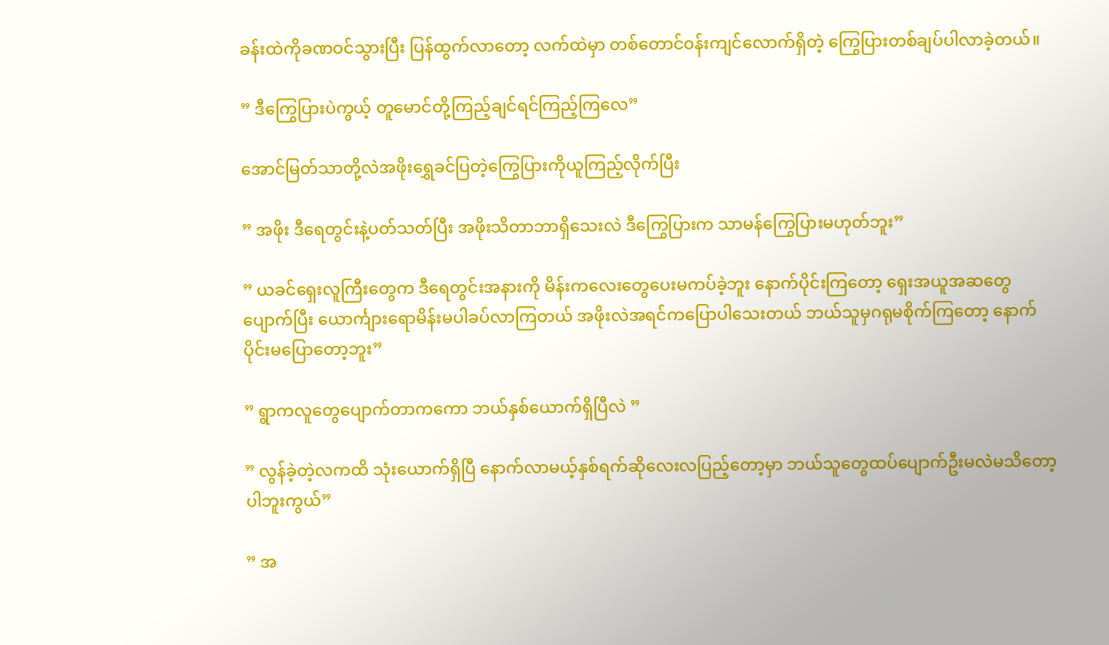ခန်းထဲကိုခဏဝင်သွားပြီး ပြန်ထွက်လာတော့ လက်ထဲမှာ တစ်တောင်ဝန်းကျင်လောက်ရှိတဲ့ ကြွေပြားတစ်ချပ်ပါလာခဲ့တယ်။

” ဒီကြွေပြားပဲကွယ့် တူမောင်တို့ကြည့်ချင်ရင်ကြည့်ကြလေ”

အောင်မြတ်သာတို့လဲအဖိုးရွှေခင်ပြတဲ့ကြွေပြားကိုယူကြည့်လိုက်ပြီး

” အဖိုး ဒီရေတွင်းနဲ့ပတ်သတ်ပြီး အဖိုးသိတာဘာရှိသေးလဲ ဒီကြွေပြားက သာမန်ကြွေပြားမဟုတ်ဘူး”

” ယခင်ရှေးလူကြီးတွေက ဒီရေတွင်းအနားကို မိန်းကလေးတွေပေးမကပ်ခဲ့ဘူး နောက်ပိုင်းကြတော့ ရှေးအယူအဆတွေပျောက်ပြီး ယောင်္ကျားရောမိန်းမပါခပ်လာကြတယ် အဖိုးလဲအရင်ကပြောပါသေးတယ် ဘယ်သူမှဂရုမစိုက်ကြတော့ နောက်ပိုင်းမပြောတော့ဘူး”

” ရွာကလူတွေပျောက်တာကကော ဘယ်နှစ်ယောက်ရှိပြီလဲ ”

” လွန်ခဲ့တဲ့လကထိ သုံးယောက်ရှိပြီ နောက်လာမယ့်နှစ်ရက်ဆိုလေးလပြည့်တော့မှာ ဘယ်သူတွေထပ်ပျောက်ဦးမလဲမသိတော့ပါဘူးကွယ်”

” အ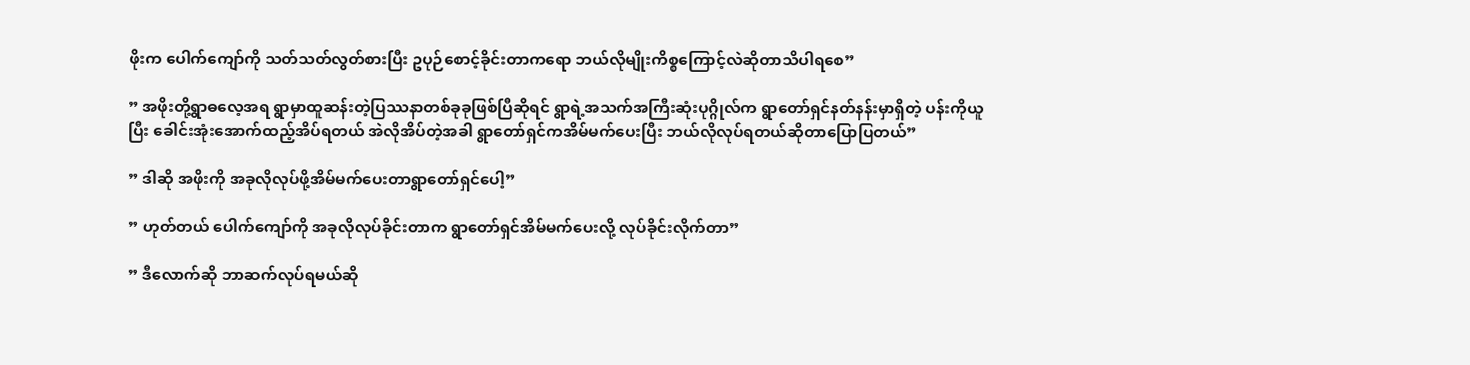ဖိုးက ပေါက်ကျော်ကို သတ်သတ်လွတ်စားပြီး ဥပုဉ်စောင့်ခိုင်းတာကရော ဘယ်လိုမျိုးကိစ္စကြောင့်လဲဆိုတာသိပါရစေ”

” အဖိုးတို့ရွာဓလေ့အရ ရွာမှာထူဆန်းတဲ့ပြဿနာတစ်ခုခုဖြစ်ပြီဆိုရင် ရွာရဲ့အသက်အကြီးဆုံးပုဂ္ဂိုလ်က ရွာတော်ရှင်နတ်နန်းမှာရှိတဲ့ ပန်းကိုယူပြီး ခေါင်းအုံးအောက်ထည့်အိပ်ရတယ် အဲလိုအိပ်တဲ့အခါ ရွာ‌တော်ရှင်ကအိမ်မက်ပေးပြီး ဘယ်လိုလုပ်ရတယ်ဆိုတာပြောပြတယ်”

” ဒါဆို အဖိုးကို အခုလိုလုပ်ဖို့အိမ်မက်ပေးတာရွာတော်ရှင်ပေါ့”

” ဟုတ်တယ် ပေါက်ကျော်ကို အခုလိုလုပ်ခိုင်းတာက ရွာတော်ရှင်အိမ်မက်ပေးလို့ လုပ်ခိုင်းလိုက်တာ”

” ဒီလောက်ဆို ဘာဆက်လုပ်ရမယ်ဆို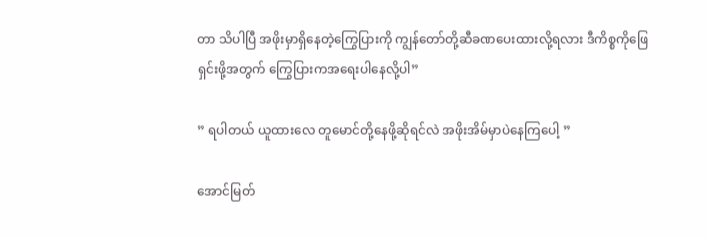တာ သိပါပြီ အဖိုးမှာရှိနေတဲ့ကြွေပြားကို ကျွန်တော်တို့ဆီခဏပေးထားလို့ရလား ဒီကိစ္စကိုဖြေရှင်းဖို့အတွက် ကြွေပြားကအရေးပါနေလို့ပါ”

” ရပါတယ် ယူထားလေ တူမောင်တို့နေဖို့ဆိုရင်လဲ အဖိုးအိမ်မှာပဲနေကြပေါ့ ”

အောင်မြတ်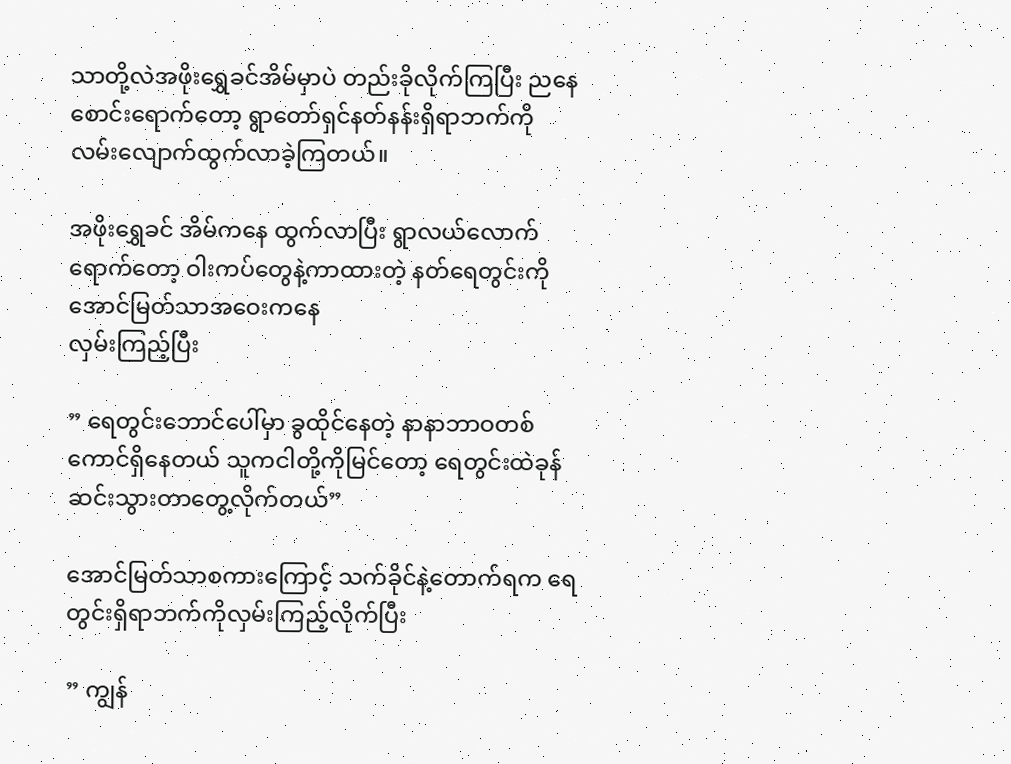သာတို့လဲအဖိုးရွှေခင်အိမ်မှာပဲ တည်းခိုလိုက်ကြပြီး ညနေစောင်းရောက်တော့ ရွာတော်ရှင်နတ်နန်းရှိရာဘက်ကို လမ်းလျောက်ထွက်လာခဲ့ကြတယ်။

အဖိုးရွှေခင် အိမ်ကနေ ထွက်လာပြီး ရွာလယ်လောက်ရောက်တော့ ဝါးကပ်တွေနဲ့ကာထားတဲ့ နတ်ရေတွင်းကို အောင်မြတ်သာအဝေးက‌နေ
လှမ်းကြည့်ပြီး

” ရေတွင်းဘောင်ပေါ်မှာ ခွထိုင်နေတဲ့ နာနာဘာဝတစ်ကောင်ရှိနေတယ် သူကငါတို့ကိုမြင်တော့ ရေတွင်းထဲခုန်ဆင်းသွားတာတွေ့လိုက်တယ်”

အောင်မြတ်သာစကားကြောင့် သက်ခိုင်နဲ့တောက်ရက ရေတွင်းရှိရာဘက်ကိုလှမ်းကြည့်လိုက်ပြီး

” ကျွန်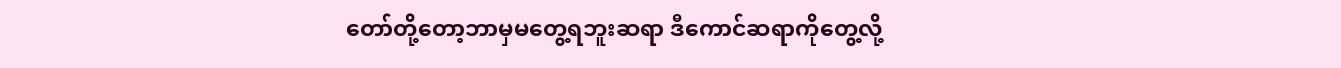တော်တို့တော့ဘာမှမတွေ့ရဘူးဆရာ ဒီကောင်ဆရာကိုတွေ့လို့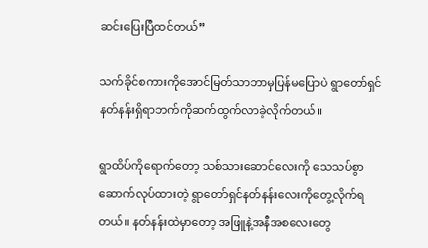ဆင်းပြေးပြီထင်တယ်”

သက်ခိုင်စကားကိုအောင်မြတ်သာဘာမှပြန်မပြောပဲ ရွာတော်ရှင်နတ်နန်းရှိရာဘက်ကိုဆက်ထွက်လာခဲ့လိုက်တယ်။

ရွာထိပ်ကိုရောက်တော့ သစ်သားဆောင်လေးကို သေသပ်စွာဆောက်လုပ်ထားတဲ့ ရွာတော်ရှင်နတ်နန်းလေးကိုတွေ့လိုက်ရတယ်။ နတ်နန်းထဲမှာတော့ အဖြူနဲ့အနီအစလေးတွေ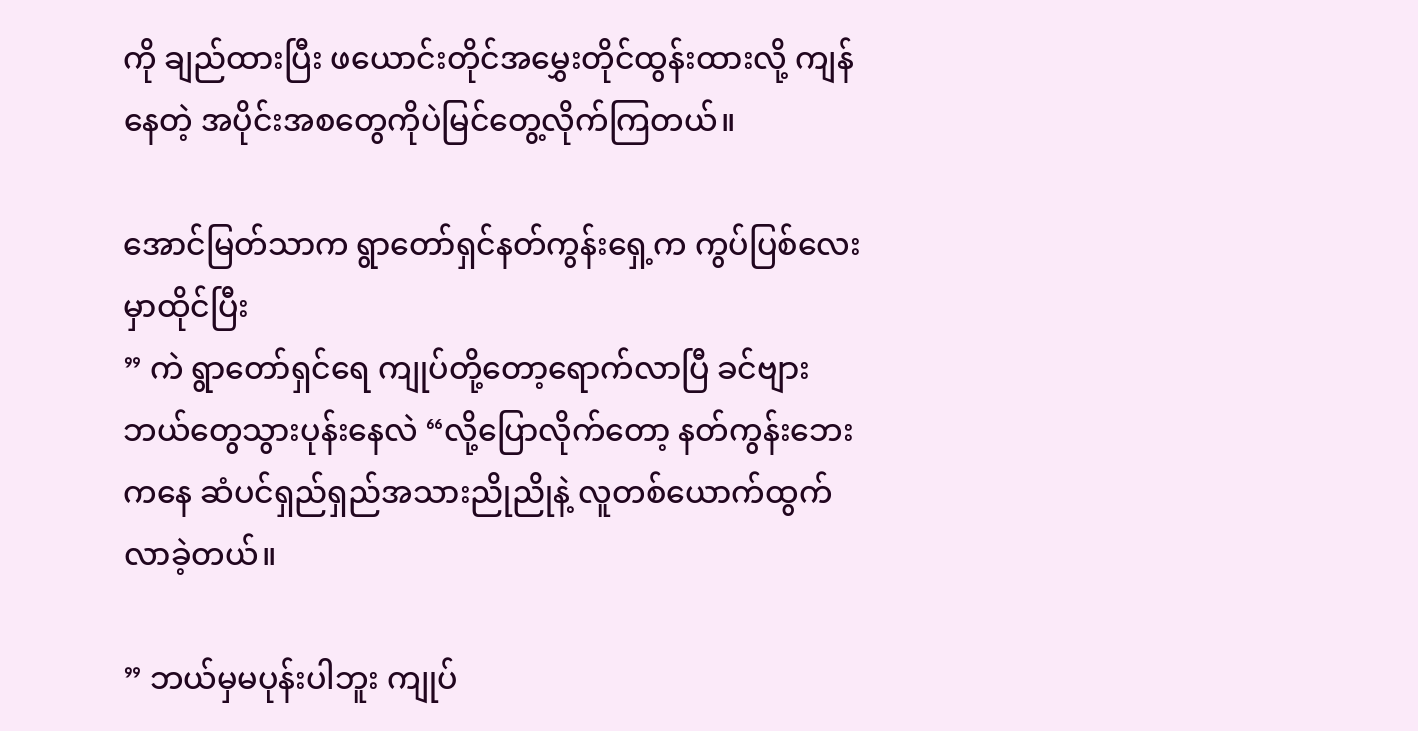ကို ချည်ထားပြီး ‌ဖယောင်းတိုင်အမွှေးတိုင်ထွန်းထားလို့ ကျန်နေတဲ့ အပိုင်းအစတွေကိုပဲမြင်တွေ့လိုက်ကြတယ်။

အောင်မြတ်သာက ရွာတော်ရှင်နတ်ကွန်းရှေ့က ကွပ်ပြစ်လေးမှာထိုင်ပြီး
” ကဲ ရွာတော်ရှင်ရေ ကျုပ်တို့တော့ရောက်လာပြီ ခင်ဗျားဘယ်‌တွေသွားပုန်းနေလဲ “လို့ပြောလိုက်တော့ နတ်ကွန်းဘေးကနေ ဆံပင်ရှည်ရှည်အသားညိုညိုနဲ့ လူတစ်ယောက်ထွက်လာခဲ့တယ်။

” ဘယ်မှမပုန်းပါဘူး ကျုပ်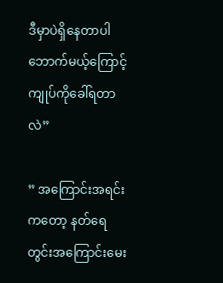ဒီမှာပဲရှိနေတာပါ ဘောက်မယ့်ကြောင့် ကျုပ်ကိုခေါ်ရတာလဲ”

” အကြောင်းအရင်းကတော့ နတ်ရေတွင်းအကြောင်းမေး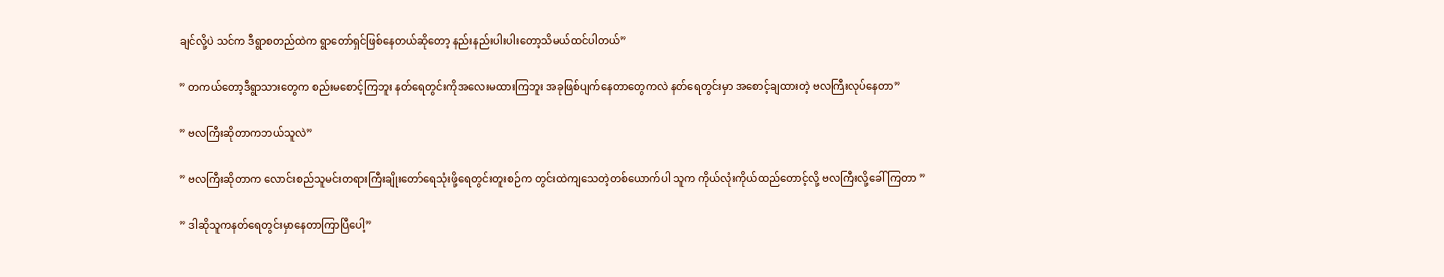ချင်လို့ပဲ သင်က ဒီရွာစတည်ထဲက ရွာတော်ရှင်ဖြစ်နေတယ်ဆိုတော့ နည်းနည်းပါးပါးတော့သိမယ်ထင်ပါတယ်”

” တကယ်တော့ဒီရွာသားတွေက စည်းမစောင့်ကြဘူး နတ်ရေတွင်းကိုအလေးမထားကြဘူး အခုဖြစ်ပျက်နေတာတွေကလဲ နတ်ရေတွင်းမှာ အစောင့်ချထားတဲ့ ဗလကြီး‌လုပ်နေတာ”

” ဗလကြီးဆိုတာကဘယ်သူလဲ”

” ဗလကြီးဆိုတာက လောင်းစည်သူမင်းတရားကြီးချိုးတော်ရေသုံးဖို့ရေတွင်းတူးစဉ်က တွင်းထဲကျသေတဲ့တစ်ယောက်ပါ သူက ကိုယ်လုံးကိုယ်ထည်တောင့်လို့ ဗလကြီးလို့ခေါ်ကြတာ ”

” ဒါဆိုသူကနတ်ရေတွင်းမှာနေတာကြာပြီပေါ့”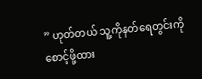” ဟုတ်တယ် သူ့ကိုနတ်ရေတွင်းကိုစောင့်ဖို့ထား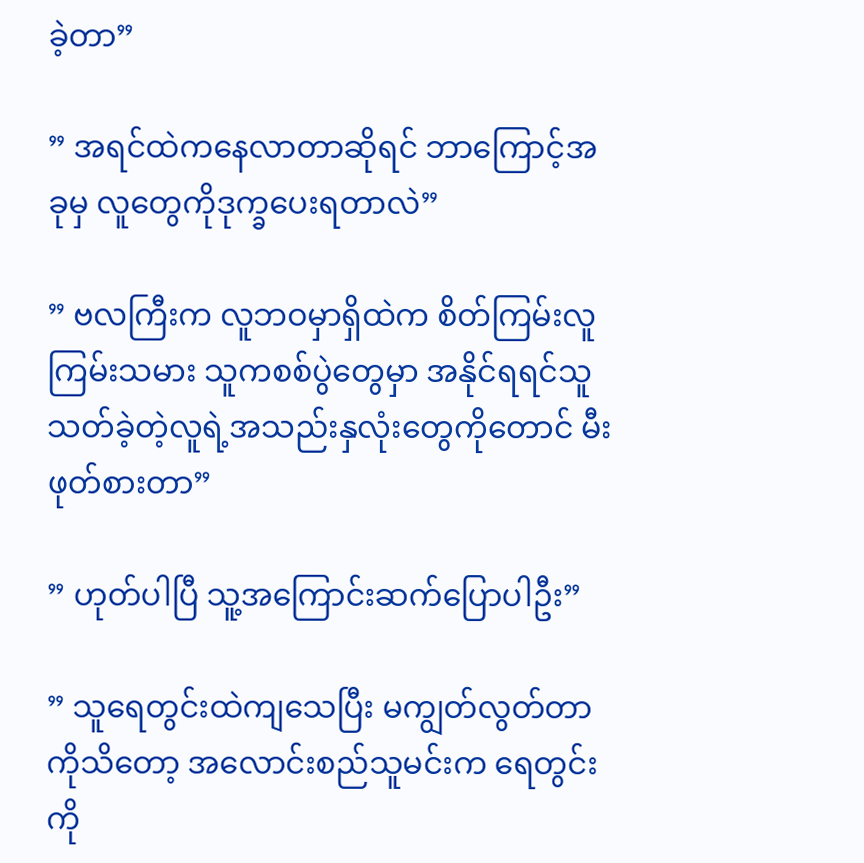ခဲ့တာ”

” အရင်ထဲကနေလာတာဆိုရင် ဘာကြောင့်အခုမှ လူတွေကိုဒုက္ခပေးရတာလဲ”

” ဗလကြီးက လူဘဝမှာရှိထဲက စိတ်ကြမ်းလူကြမ်းသမား သူကစစ်ပွဲတွေမှာ အနိုင်ရရင်သူသတ်ခဲ့တဲ့လူရဲ့အသည်းနှလုံးတွေကိုတောင် မီးဖုတ်စားတာ”

” ဟုတ်ပါပြီ သူ့အကြောင်းဆက်ပြောပါဦး”

” သူရေတွင်းထဲကျသေပြီး မကျွတ်လွတ်တာကိုသိတော့ အလောင်းစည်သူမင်းက ရေတွင်းကို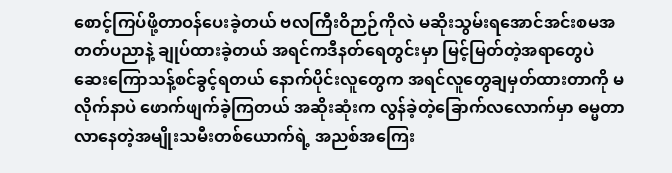စောင့်ကြပ်ဖို့တာဝန်ပေးခဲ့တယ် ဗလကြီးဝိဉာဉ်ကိုလဲ မဆိုးသွမ်းရအောင်အင်းစမအတတ်ပညာနဲ့ ချုပ်ထားခဲ့တယ် အရင်ကဒီနတ်ရေတွင်းမှာ မြင့်မြတ်တဲ့အရာတွေပဲ ဆေးကြောသန့်စင်ခွင့်ရတယ် နောက်ပိုင်းလူတွေက အရင်လူတွေချမှတ်ထားတာကို မလိုက်နာပဲ ဖောက်ဖျက်ခဲ့ကြတယ် အဆိုးဆုံးက လွန်ခဲ့တဲ့ခြောက်လလောက်မှာ ဓမ္မတာလာနေတဲ့အမျိုးသမီးတစ်ယောက်ရဲ့ အညစ်အကြေး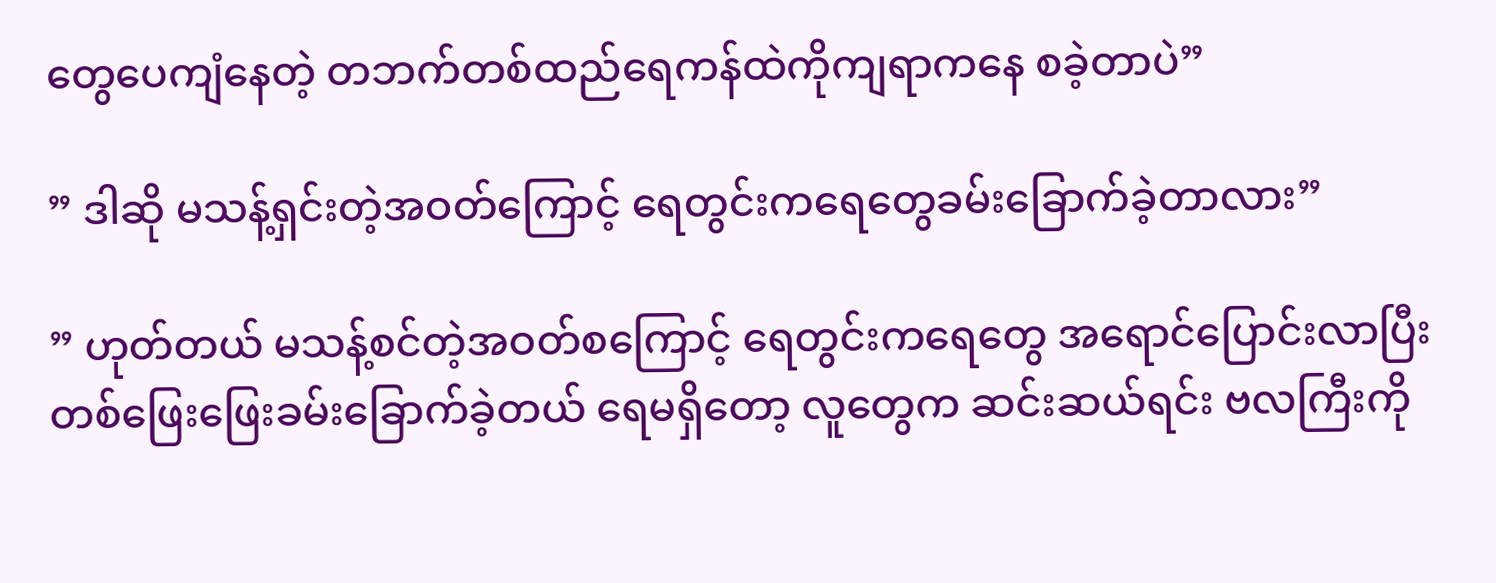တွေပေကျံနေတဲ့ တဘက်တစ်ထည်ရေကန်ထဲကိုကျရာကနေ စခဲ့တာပဲ”

” ဒါဆို မသန့်ရှင်းတဲ့အဝတ်ကြောင့် ရေတွင်းကရေတွေခမ်းခြောက်ခဲ့တာလား”

” ဟုတ်တယ် မသန့်စင်တဲ့အဝတ်စကြောင့် ရေတွင်းကရေတွေ အရောင်ပြောင်းလာပြီး တစ်ဖြေးဖြေးခမ်းခြောက်ခဲ့တယ် ရေမရှိတော့ လူတွေက ဆင်းဆယ်ရင်း ဗလကြီးကို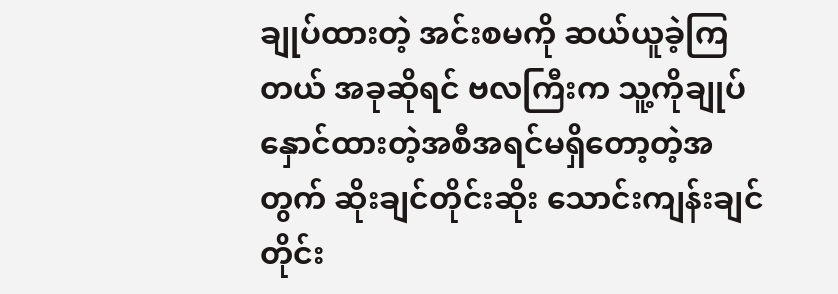ချုပ်ထားတဲ့ အင်းစမကို ဆယ်ယူခဲ့ကြတယ် အခု‌ဆိုရင် ဗလကြီးက သူ့ကိုချုပ်နှောင်ထားတဲ့အစီအရင်မရှိတော့တဲ့အတွက် ဆိုးချင်တိုင်းဆိုး သောင်းကျန်းချင်တိုင်း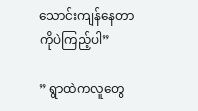သောင်းကျန်နေတာကိုပဲကြည့်ပါ”

” ရွာထဲကလူတွေ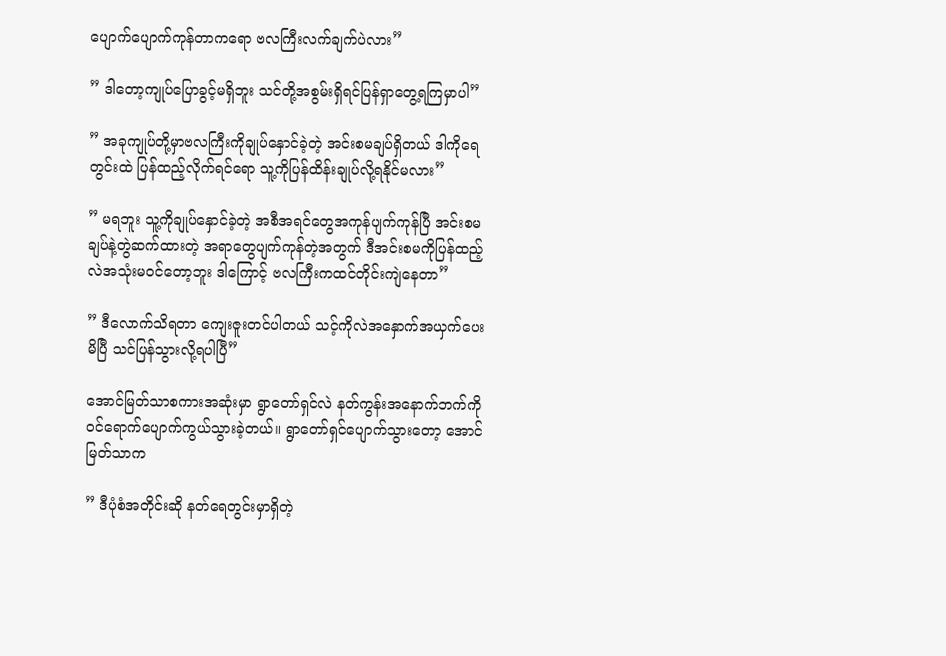ပျောက်ပျောက်ကုန်တာကရော ဗလကြီးလက်ချက်ပဲလား”

” ဒါတော့ကျုပ်ပြောခွင့်မရှိဘူး သင်တို့အစွမ်းရှိရင်ပြန်ရှာတွေ့ရကြမှာပါ”

” အခုကျုပ်တို့မှာဗလကြီးကိုချုပ်နှောင်ခဲ့တဲ့ အင်းစမချပ်ရှိတယ် ဒါကိုရေတွင်းထဲ ပြန်ထည့်လိုက်ရင်ရော သူ့ကိုပြန်ထိန်းချုပ်လို့ရနိုင်မလား”

” မရဘူး သူ့ကိုချုပ်နှောင်ခဲ့တဲ့ အစီအရင်တွေအကုန်ပျက်ကုန်ပြီ အင်းစမချပ်နဲ့တွဲဆက်ထားတဲ့ အရာတွေပျက်ကုန်တဲ့အတွက် ဒီအင်းစမကိုပြန်ထည့်လဲအသုံးမဝင်တော့ဘူး ဒါကြောင့် ဗလကြီးကထင်တိုင်းကျဲနေတာ”

” ဒီလောက်သိရတာ ကျေးဇူးတင်ပါတယ် သင့်ကိုလဲအနှောက်အယှက်ပေးမိပြီ သင်ပြန်သွားလို့ရပါပြီ”

အောင်မြတ်သာစကားအဆုံးမှာ ရွာတော်ရှင်လဲ နတ်ကွန်းအနောက်ဘက်ကိုဝင်ရောက်ပျောက်ကွယ်သွားခဲ့တယ်။ ရွာတော်ရှင်ပျောက်သွားတော့ အောင်မြတ်သာက

” ဒီပုံစံအတိုင်းဆို နတ်ရေတွင်းမှာရှိတဲ့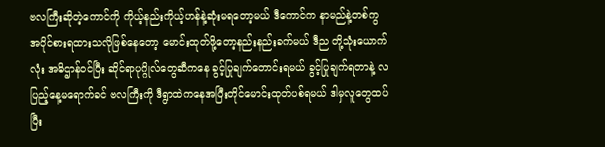ဗလကြီးဆိုတဲ့ကောင်ကို ကိုယ့်နည်းကိုယ့်ဟန်နဲ့ဆုံးမရတော့မယ် ဒီကောင်က နာမည်နဲ့တစ်ကွ အပိုင်စားရထားသလိုဖြစ်နေတော့ မောင်းထုတ်ဖို့တော့နည်းနည်းခက်မယ် ဒီည တို့သုံးယောက်လုံး အဓိဌာန်ဝင်ပြီး ဆိုင်ရာပုဂ္ဂိုလ်တွေဆီကနေ ခွင့်ပြုချက်တောင်းရမယ် ခွင့်ပြုချက်ရတာနဲ့ လပြည့်နေ့မရောက်ခင် ဗလကြီးကို ဒီရွာထဲကနေအပြီးတိုင်မောင်းထုတ်ပစ်ရမယ် ဒါမှလူတွေထပ်ပြီး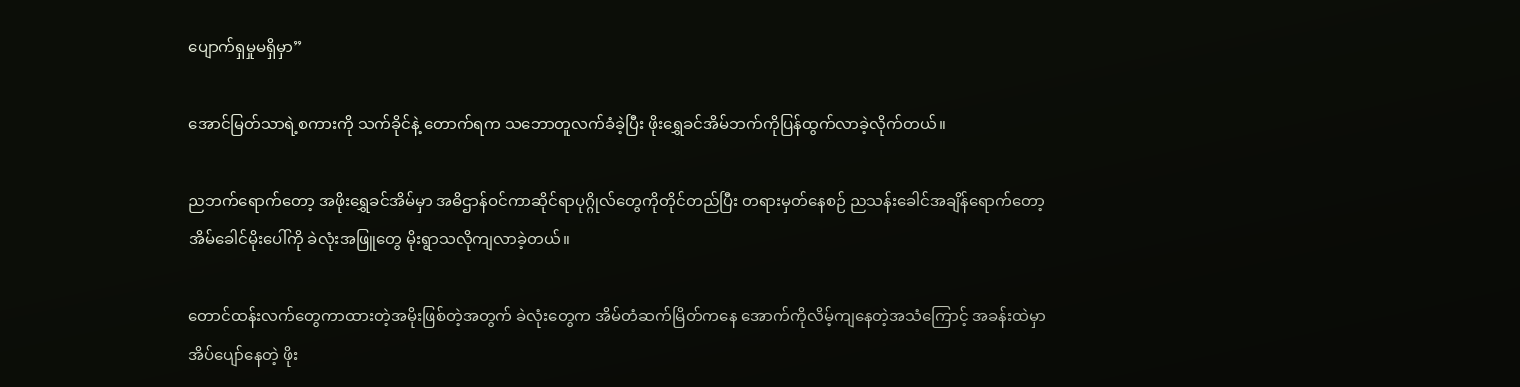ပျောက်ရှမှုမရှိမှာ”

အောင်မြတ်သာရဲ့စကားကို သက်ခိုင်နဲ့ တောက်ရက သဘောတူလက်ခံခဲ့ပြီး ဖိုးရွှေခင်အိမ်ဘက်ကိုပြန်ထွက်လာခဲ့လိုက်တယ်။

ညဘက်ရောက်တော့ အဖိုးရွှေခင်အိမ်မှာ အဓိဌာန်ဝင်ကာဆိုင်ရာပုဂ္ဂိုလ်တွေကိုတိုင်တည်ပြီး တရားမှတ်နေစဉ် ညသန်းခေါင်အချိန်ရောက်တော့ အိမ်ခေါင်မိုးပေါ်ကို ခဲလုံးအဖြူတွေ မိုးရွာသလိုကျလာခဲ့တယ်။

တောင်ထန်းလက်တွေကာထားတဲ့အမိုးဖြစ်တဲ့အတွက် ခဲလုံးတွေက အိမ်တံဆက်မြိတ်ကနေ အောက်ကိုလိမ့်ကျနေတဲ့အသံကြောင့် အခန်းထဲမှာအိပ်ပျော်နေတဲ့ ဖိုး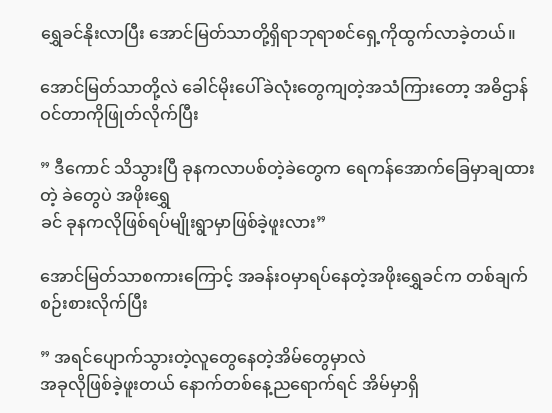ရွှေခင်နိုးလာပြီး အောင်မြတ်သာတို့ရှိရာဘုရာစင်ရှေ့ကိုထွက်လာခဲ့တယ်။

အောင်မြတ်သာတို့လဲ ခေါင်မိုးပေါ်ခဲလုံးတွေကျတဲ့အသံကြားတော့ အဓိဌာန်ဝင်တာကိုဖြုတ်လိုက်ပြီး

” ဒီကောင် သိသွားပြီ ခုနကလာပစ်တဲ့ခဲတွေက ရေကန်အောက်ခြေမှာချထားတဲ့ ခဲတွေပဲ အဖိုး‌ရွှေ
ခင် ခုနကလိုဖြစ်ရပ်မျိုးရွာမှာဖြစ်ခဲ့ဖူးလား”

အောင်မြတ်သာစကားကြောင့် အခန်းဝမှာရပ်နေတဲ့အဖိုးရွှေခင်က တစ်ချက်စဉ်းစားလိုက်ပြီး

” အရင်ပျောက်သွားတဲ့လူ‌တွေနေတဲ့အိမ်တွေမှာလဲ
အခုလိုဖြစ်ခဲ့ဖူးတယ် နောက်တစ်နေ့ညရောက်ရင် အိမ်မှာရှိ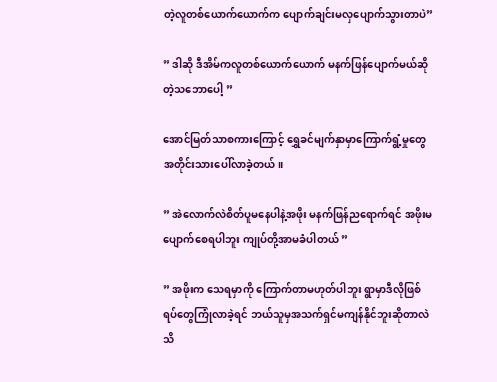တဲ့လူတစ်ယောက်ယောက်က ပျောက်ချင်းမလှပျောက်သွားတာပဲ”

” ဒါဆို ဒီအိမ်ကလူတစ်ယောက်ယောက် မနက်ဖြန်ပျောက်မယ်ဆိုတဲ့သဘောပေါ့ ”

အောင်မြတ်သာစကားကြောင့် ရွှေခင်မျက်နှာမှာကြောက်ရွံ့မှုတွေအတိုင်းသားပေါ်လာခဲ့တယ်။

” အဲလောက်လဲစိတ်ပူမနေပါနဲ့အဖိုး မနက်ဖြန်ညရောက်ရင် အဖိုးမပျောက်စေရပါဘူး ကျုပ်တို့အာမခံပါတယ် ”

” အဖိုးက သေရမှာကို ကြောက်တာမဟုတ်ပါဘူး ရွာမှာဒီလိုဖြစ်ရပ်တွေကြုံလာခဲ့ရင် ဘယ်သူမှအသက်ရှင်မကျန်နိုင်ဘူးဆိုတာလဲသိ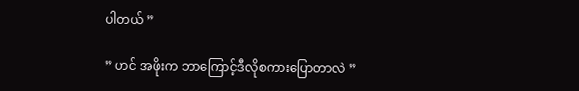ပါတယ် ”

” ဟင် အဖိုးက ဘာကြောင့်ဒီလိုစကားပြောတာလဲ ”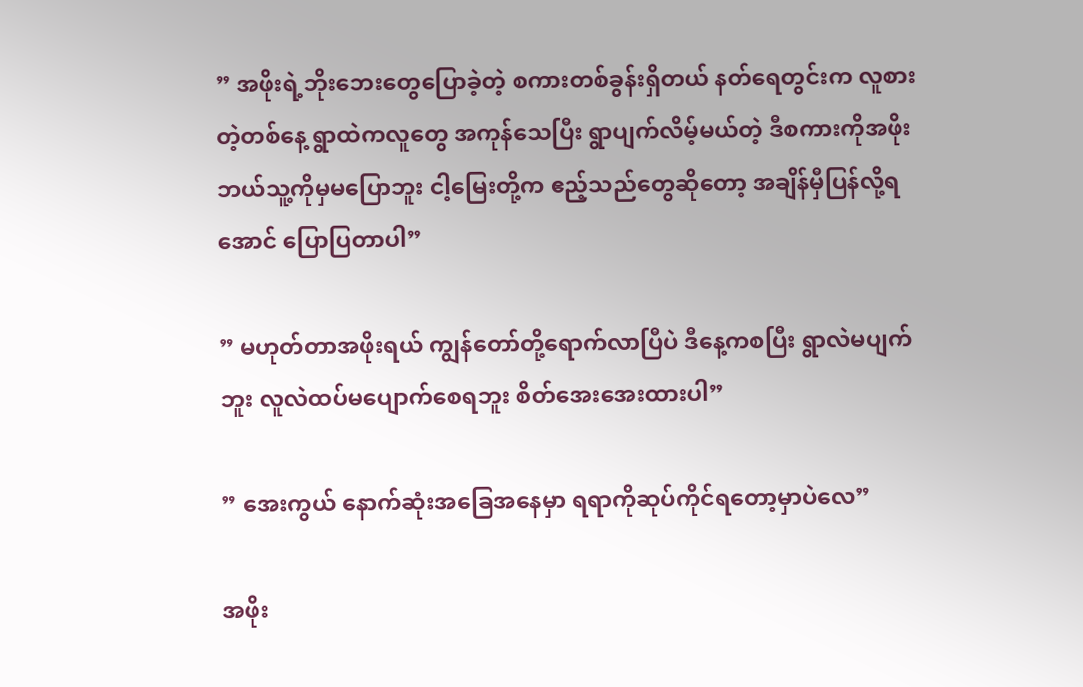” အဖိုးရဲ့ဘိုးဘေးတွေပြောခဲ့တဲ့ စကားတစ်ခွန်းရှိတယ် နတ်ရေတွင်းက လူစားတဲ့တစ်နေ့ ရွာထဲကလူတွေ အကုန်သေပြီး ရွာပျက်လိမ့်မယ်တဲ့ ဒီစကားကိုအဖိုးဘယ်သူ့ကိုမှမပြောဘူး ငါ့မြေးတို့က ဧည့်သည်တွေဆိုတော့ အချိန်မှီပြန်လို့ရအောင် ပြောပြတာပါ”

” မဟုတ်တာအဖိုးရယ် ကျွန်တော်တို့ရောက်လာပြီပဲ ဒီနေ့ကစပြီး ရွာလဲမပျက်ဘူး လူလဲထပ်မပျောက်စေရဘူး စိတ်အေးအေးထားပါ”

” အေးကွယ် နောက်ဆုံးအခြေအနေမှာ ရရာကိုဆုပ်ကိုင်ရတော့မှာပဲလေ”

အဖိုး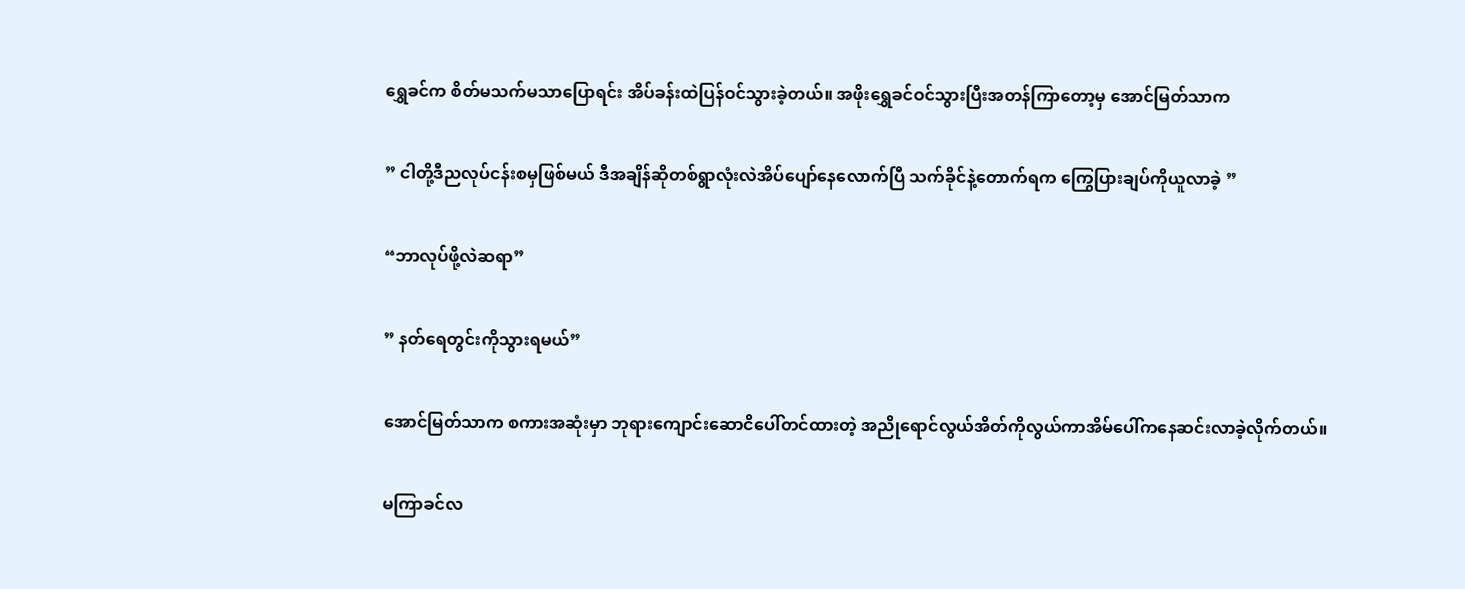ရွှေခင်က စိတ်မသက်မသာပြောရင်း အိပ်ခန်းထဲပြန်ဝင်သွားခဲ့တယ်။ အဖိုးရွှေခင်ဝင်သွားပြီးအတန်ကြာတော့မှ အောင်မြတ်သာက

” ငါတို့ဒီညလုပ်ငန်းစမှဖြစ်မယ် ဒီအချိန်ဆိုတစ်ရွာလုံးလဲအိပ်ပျော်နေလောက်ပြီ သက်ခိုင်နဲ့တောက်ရက ကြွေပြားချပ်ကိုယူလာခဲ့ ”

“ဘာလုပ်ဖို့လဲဆရာ”

” နတ်ရေတွင်းကိုသွားရမယ်”

အောင်မြတ်သာက စကားအဆုံးမှာ ဘုရားကျောင်းဆောငိပေါ်တင်ထားတဲ့ အညိုရောင်လွယ်အိတ်ကိုလွယ်ကာအိမ်ပေါ်ကနေဆင်းလာခဲ့လိုက်တယ်။

မကြာခင်လ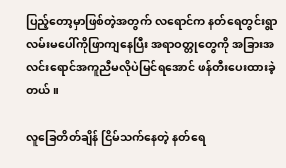ပြည့်တော့မှာဖြစ်တဲ့အတွက် လရောင်က နတ်ရေတွင်းရွာလမ်းမပေါ်ကိုဖြာကျနေပြီး အရာဝတ္တုတွေကို အခြားအလင်းရောင်အကူညီမလိုပဲမြင်ရအောင် ‌ဖန်တီးပေးထားခဲ့တယ်။

လူခြေတိတ်ချိန် ငြိမ်သက်နေတဲ့ နတ်ရေ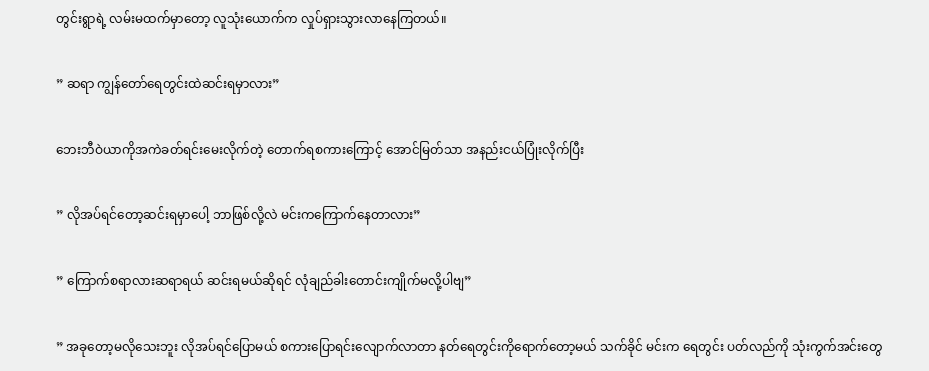တွင်းရွာရဲ့ လမ်းမထက်မှာတော့ လူသုံးယောက်က လှုပ်ရှားသွားလာနေကြတယ်။

” ဆရာ ကျွန်တော်ရေတွင်းထဲဆင်းရမှာလား”

ဘေးဘီဝဲယာကိုအကဲခတ်ရင်းမေးလိုက်တဲ့ တောက်ရစကားကြောင့် အောင်မြတ်သာ အနည်းငယ်ပြုံးလိုက်ပြီး

” လိုအပ်ရင်တော့ဆင်းရမှာပေါ့ ဘာဖြစ်လို့လဲ မင်းကကြောက်နေတာလား”

” ကြောက်စရာလားဆရာရယ် ဆင်းရမယ်ဆိုရင် လုံချည်ခါးတောင်းကျိုက်မလို့ပါဗျ”

” အခုတော့မလိုသေးဘူး လိုအပ်ရင်ပြောမယ် စကားပြောရင်းလျောက်လာတာ နတ်ရေတွင်းကိုရောက်တော့မယ် သက်ခိုင် မင်းက ရေတွင်း ပတ်လည်ကို သုံးကွက်အင်းတွေ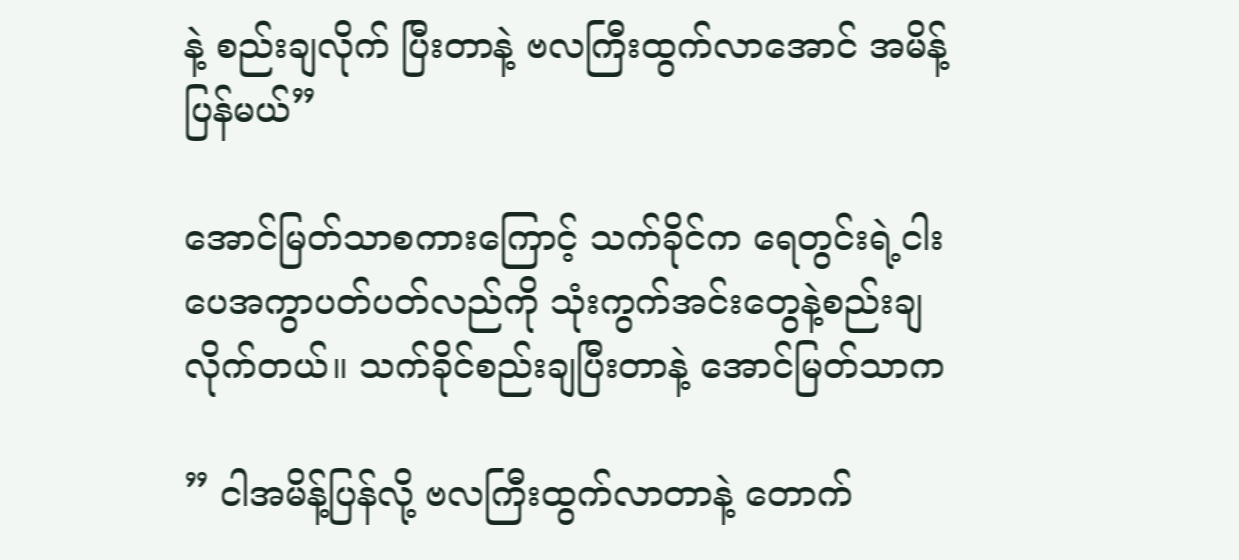နဲ့ စည်းချလိုက် ပြီးတာနဲ့ ဗလကြီးထွက်လာအောင် အမိန့်ပြန်မယ်”

အောင်မြတ်သာစကားကြောင့် သက်ခိုင်က ရေတွင်းရဲ့ငါးပေအကွာပတ်ပတ်လည်ကို သုံးကွက်အင်းတွေနဲ့စည်းချလိုက်တယ်။ သက်ခိုင်စည်းချပြီးတာနဲ့ အောင်မြတ်သာက

” ငါအမိန့်ပြန်လို့ ဗလကြီးထွက်လာတာနဲ့ တောက်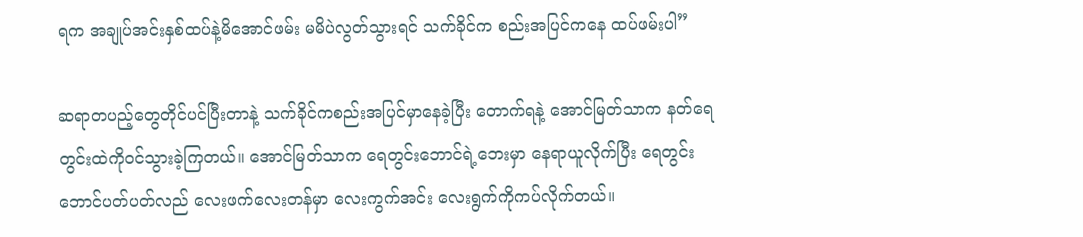ရက အချုပ်အင်းနှစ်ထပ်နဲ့မိအောင်ဖမ်း မမိပဲလွတ်သွားရင် သက်ခိုင်က စည်းအပြင်ကနေ ထပ်ဖမ်းပါ”

ဆရာတပည့်တွေတိုင်ပင်ပြီးတာနဲ့ သက်ခိုင်ကစည်းအပြင်မှာနေခဲ့ပြီး တောက်ရနဲ့ အောင်မြတ်သာက နတ်ရေတွင်းထဲကိုဝင်သွားခဲ့ကြတယ်။ အောင်မြတ်သာက ရေတွင်းဘောင်ရဲ့ဘေးမှာ နေရာယူလိုက်ပြီး ရေတွင်းဘောင်ပတ်ပတ်လည် လေးဖက်လေးတန်မှာ လေးကွက်အင်း လေးရွက်ကိုကပ်လိုက်တယ်။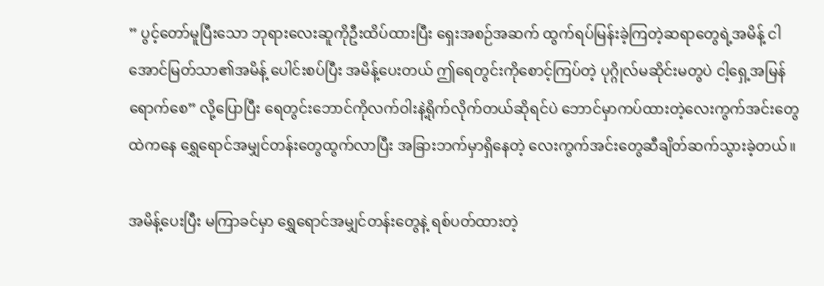” ပွင့်တော်မူပြီးသော ဘုရားလေးဆူကိုဦးထိပ်ထားပြီး ရှေးအစဉ်အဆက် ထွက်ရပ်မြန်းခဲ့ကြတဲ့ဆရာတွေရဲ့အမိန့် ငါအောင်မြတ်သာ၏အမိန့် ပေါင်းစပ်ပြီး အမိန့်ပေးတယ် ဤရေတွင်းကိုစောင့်ကြပ်တဲ့ ပုဂ္ဂိုလ်မဆိုင်းမတွပဲ ငါ့ရှေ့အမြန်ရောက်စေ” လို့ပြောပြီး ရေတွင်းဘောင်ကိုလက်ဝါးနဲ့ရိုက်လိုက်တယ်ဆိုရင်ပဲ ဘောင်မှာကပ်ထားတဲ့လေးကွက်အင်းတွေထဲကနေ ရွှေရောင်အမျှင်တန်းတွေထွက်လာပြီး အခြားဘက်မှာရှိနေတဲ့ လေးကွက်အင်းတွေဆီချိတ်ဆက်သွားခဲ့တယ်။

အမိန့်ပေးပြီး မကြာခင်မှာ ရွှေရောင်အမျှင်တန်းတွေနဲ့ ရစ်ပတ်ထားတဲ့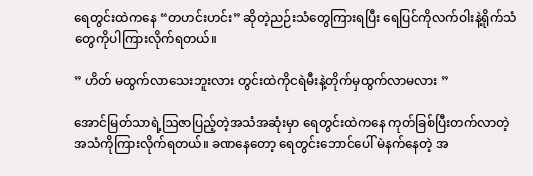ရေတွင်းထဲကနေ “တဟင်းဟင်း” ဆိုတဲ့ညဉ်းသံတွေကြားရပြီး ရေပြင်ကိုလက်ဝါးနဲ့ရိုက်သံတွေကိုပါကြားလိုက်ရတယ်။

” ဟိတ် မထွက်လာသေးဘူးလား တွင်းထဲကိုငရဲမီးနဲ့တိုက်မှထွက်လာမလား ”

အောင်မြတ်သာရဲ့ဩဇာပြည့်တဲ့အသံအဆုံးမှာ ရေတွင်းထဲကနေ ကုတ်ခြစ်ပြီးတက်လာတဲ့အသံကိုကြားလိုက်ရတယ်။ ခဏနေတော့ ရေတွင်းဘောင်ပေါ် မဲနက်နေတဲ့ အ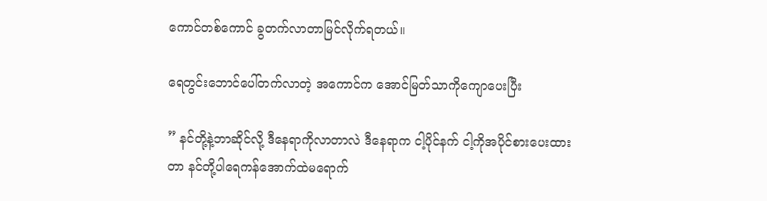ကောင်တစ်ကောင် ခွတက်လာတာမြင်လိုက်ရတယ်။

ရေတွင်းဘောင်ပေါ်တက်လာတဲ့ အကောင်က အောင်မြတ်သာကိုကျောပေးပြီး

” နင်တို့နဲ့ဘာဆိုင်လို့ ဒီနေရာကိုလာတာလဲ ဒီနေရာက ငါ့ပိုင်နက် ငါ့ကိုအပိုင်စားပေးထားတာ နင်တို့ပါရေကန်အောက်ထဲမရောက်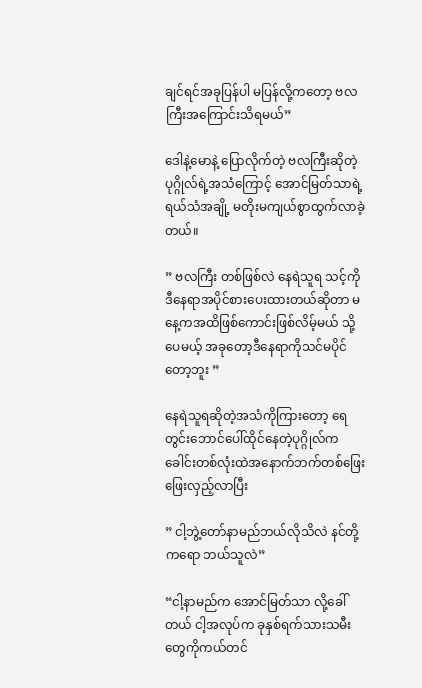ချင်ရင်အခုပြန်ပါ မပြန်လို့ကတော့ ဗလကြီးအကြောင်းသိရမယ်”

ဒေါနဲ့မောနဲ့ ပြောလိုက်တဲ့ ဗလကြီးဆိုတဲ့ပုဂ္ဂိုလ်ရဲ့အသံကြောင့် အောင်မြတ်သာရဲ့ ရယ်သံအချို့ မတိုးမကျယ်စွာထွက်လာခဲ့တယ်။

” ဗလကြီး တစ်ဖြစ်လဲ နေရဲသူရ သင့်ကိုဒီနေရာအပိုင်စားပေးထားတယ်ဆိုတာ မနေ့ကအထိဖြစ်ကောင်းဖြစ်လိမ့်မယ် သို့ပေမယ့် အခုတော့ဒီနေရာကိုသင်မပိုင်တော့ဘူး ”

နေရဲသူရဆိုတဲ့အသံကိုကြားတော့ ရေတွင်းဘောင်ပေါ်ထိုင်နေတဲ့ပုဂ္ဂိုလ်က ခေါင်းတစ်လုံးထဲအနောက်ဘက်တစ်ဖြေးဖြေးလှည့်လာပြီး

” ငါ့ဘွဲ့တော်နာမည်ဘယ်လိုသိလဲ နင်တို့ကရော ဘယ်သူလဲ”

“ငါ့နာမည်က အောင်မြတ်သာ လို့ခေါ်တယ် ငါ့အလုပ်က ခုနှစ်ရက်သားသမီးတွေကိုကယ်တင်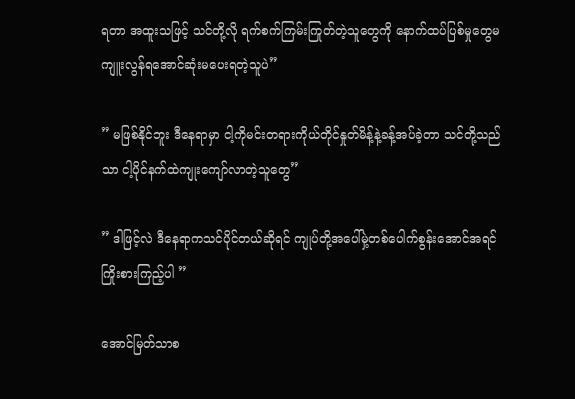ရတာ အထူးသဖြင့် သင်တို့လို ရက်စက်ကြမ်းကြုတ်တဲ့သူတွေကို နောက်ထပ်ပြစ်မှုတွေမကျူးလွန်ရအောင်ဆုံးမပေးရတဲ့သူပဲ”

” မဖြစ်နိုင်ဘူး ဒီနေရာမှာ ငါ့ကိုမင်းတရားကိုယ်တိုင်နှုတ်မိန့်နဲ့ခန့်အပ်ခဲ့တာ သင်တို့သည်သာ ငါ့ပိုင်နက်ထဲကျုးကျော်လာတဲ့သူတွေ”

” ဒါဖြင့်လဲ ဒီနေရာကသင်ပိုင်တယ်ဆိုရင် ကျုပ်တို့အပေါ်မှဲ့တစ်ပေါက်စွန်းအောင်အရင်ကြိုးစားကြည့်ပါ ”

အောင်မြတ်သာစ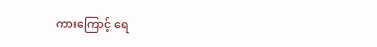ကားကြောင့် ရေ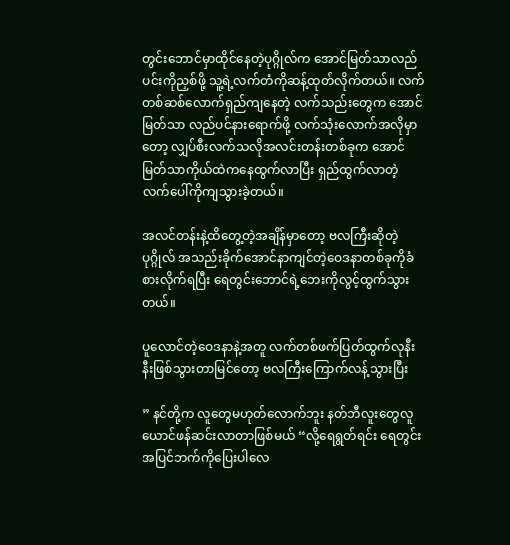တွင်းဘောင်မှာထိုင်နေတဲ့ပုဂ္ဂိုလ်က အောင်မြတ်သာလည်ပင်းကိုညှစ်ဖို့ သူ့ရဲ့လက်တံကိုဆန့်ထုတ်လိုက်တယ်။ လက်တစ်ဆစ်လောက်ရှည်ကျနေတဲ့ လက်သည်းတွေက အောင်မြတ်သာ လည်ပင်နားရောက်ဖို့ လက်သုံးလောက်အလိုမှာတော့ လျှပ်စီးလက်သလိုအလင်းတန်းတစ်ခုက ‌အောင်မြတ်သာကိုယ်ထဲကနေထွက်လာပြီး ရှည်ထွက်လာတဲ့လက်ပေါ်ကိုကျသွားခဲ့တယ်။

အလင်တန်းနဲ့ထိတွေ့တဲ့အချိန်မှာတော့ ဗလကြီးဆိုတဲ့ပုဂ္ဂိုလ် အသည်းခိုက်အောင်နာကျင်တဲ့ဝေဒနာတစ်ခုကိုခံစားလိုက်ရပြီး ရေတွင်းဘောင်ရဲ့ဘေးကိုလွင့်ထွက်သွားတယ်။

ပူလောင်တဲ့ဝေ‌ဒနာနဲ့အတူ လက်တစ်ဖက်ပြတ်ထွက်လုနီးနီးဖြစ်သွားတာမြင်တော့ ဗလကြီးကြောက်လန့်သွားပြီး

” နင်တို့က လူတွေမဟုတ်လောက်ဘူး နတ်ဘီလူးတွေလူယောင်ဖန်ဆင်းလာတာဖြစ်မယ် “လို့ရေရွတ်ရင်း ရေတွင်းအပြင်ဘက်ကိုပြေးပါလေ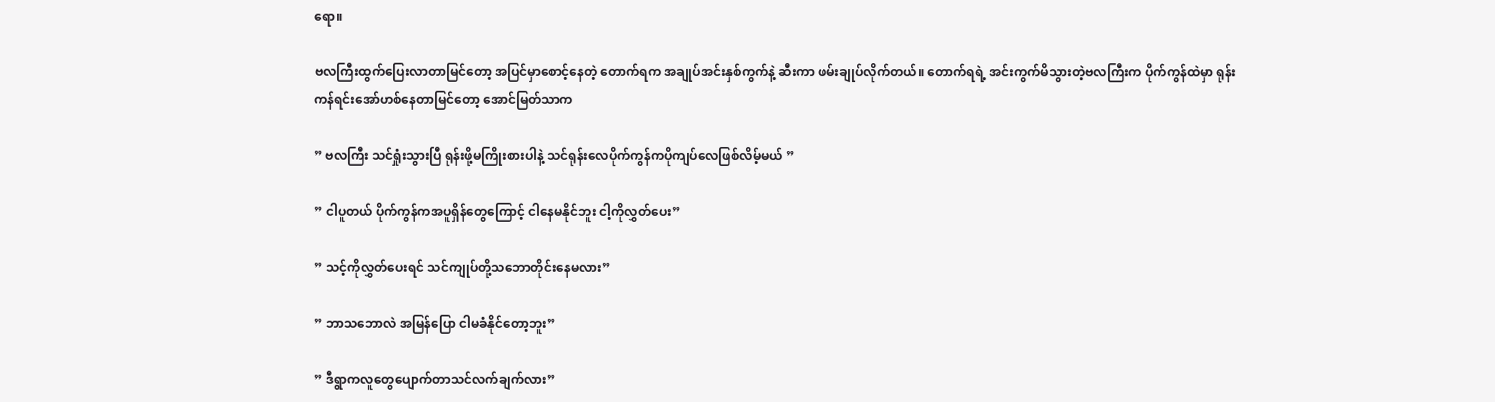ရော။

ဗလကြီးထွက်ပြေးလာတာမြင်တော့ အပြင်မှာစောင့်နေတဲ့ တောက်ရက အချုပ်အင်းနှစ်ကွက်နဲ့ ဆီးကာ ဖမ်းချုပ်လိုက်တယ်။ တောက်ရရဲ့ အင်းကွက်မိသွားတဲ့ဗလကြီးက ပိုက်ကွန်ထဲမှာ ရုန်းကန်ရင်းအော်ဟစ်နေတာမြင်တော့ အောင်မြတ်သာက

” ဗလကြီး သင်ရှုံးသွားပြီ ရုန်းဖို့မကြိုးစားပါနဲ့ သင်ရုန်းလေပိုက်ကွန်ကပိုကျပ်လေဖြစ်လိမ့်မယ် ”

” ငါပူတယ် ပိုက်ကွန်ကအပူရှိန်တွေကြောင့် ငါနေမနိုင်ဘူး ငါ့ကိုလွှတ်ပေး”

” သင့်ကိုလွှတ်ပေးရင် သင်ကျုပ်တို့သဘောတိုင်းနေမလား”

” ဘာသဘောလဲ အမြန်ပြော ငါမခံနိုင်တော့ဘူး”

” ဒီရွာကလူတွေပျောက်တာသင်လက်ချက်လား”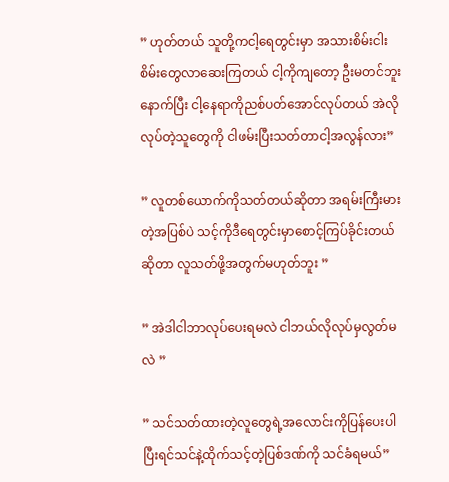” ဟုတ်တယ် သူတို့ကငါ့ရေတွင်းမှာ အသားစိမ်းငါးစိမ်းတွေလာဆေးကြတယ် ငါ့ကိုကျတော့ ဦးမတင်ဘူး နောက်ပြီး ငါ့နေရာကိုညစ်ပတ်အောင်လုပ်တယ် အဲလိုလုပ်တဲ့သူတွေကို ငါဖမ်းပြီးသတ်တာငါ့အလွန်လား”

” လူတစ်ယောက်ကိုသတ်တယ်ဆိုတာ အရမ်းကြီးမားတဲ့အပြစ်ပဲ သင့်ကိုဒီရေတွင်းမှာစောင့်ကြပ်ခိုင်းတယ်ဆိုတာ လူသတ်ဖို့အတွက်မဟုတ်ဘူး ”

” အဲဒါငါဘာလုပ်ပေးရမလဲ ငါဘယ်လိုလုပ်မှလွတ်မလဲ ”

” သင်သတ်ထားတဲ့လူတွေရဲ့အလောင်းကိုပြန်ပေးပါ ပြီးရင်သင်နဲ့ထိုက်သင့်တဲ့ပြစ်ဒဏ်ကို သင်ခံရမယ်”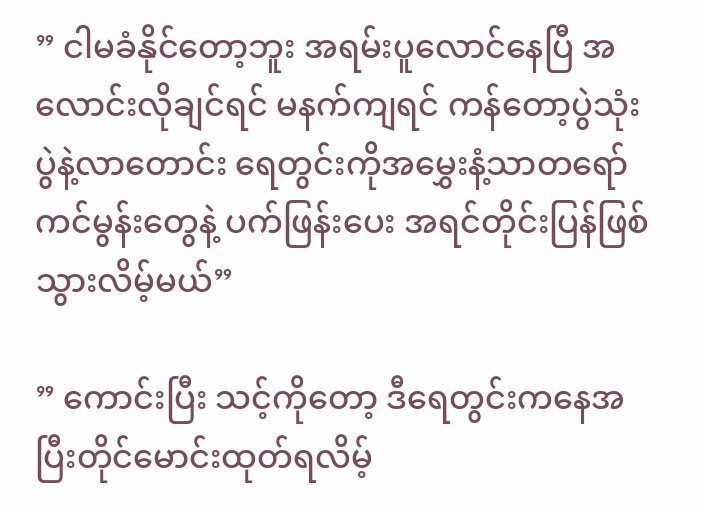” ငါမခံနိုင်တော့ဘူး အရမ်းပူလောင်နေပြီ အလောင်းလိုချင်ရင် မနက်ကျရင် ကန်တော့ပွဲသုံးပွဲနဲ့လာတောင်း ရေတွင်းကိုအမွှေးနံ့သာတရော်ကင်မွန်းတွေနဲ့ ပက်ဖြန်းပေး အရင်တိုင်းပြန်ဖြစ်သွားလိမ့်မယ်”

” ကောင်းပြီး သင့်ကိုတော့ ဒီရေတွင်းကနေအပြီးတိုင်မောင်းထုတ်ရလိမ့်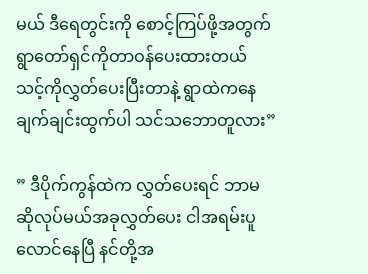မယ် ဒီရေတွင်းကို စောင့်ကြပ်ဖို့အတွက်ရွာတော်ရှင်ကိုတာဝန်ပေးထားတယ် သင့်ကိုလွှတ်ပေးပြီးတာနဲ့ ရွာထဲကနေ ချက်ချင်းထွက်ပါ သင်သဘောတူလား”

” ဒီပိုက်ကွန်ထဲက လွှတ်ပေးရင် ဘာမဆိုလုပ်မယ်အခုလွှတ်ပေး ငါအရမ်းပူလောင်နေပြီ နင်တို့အ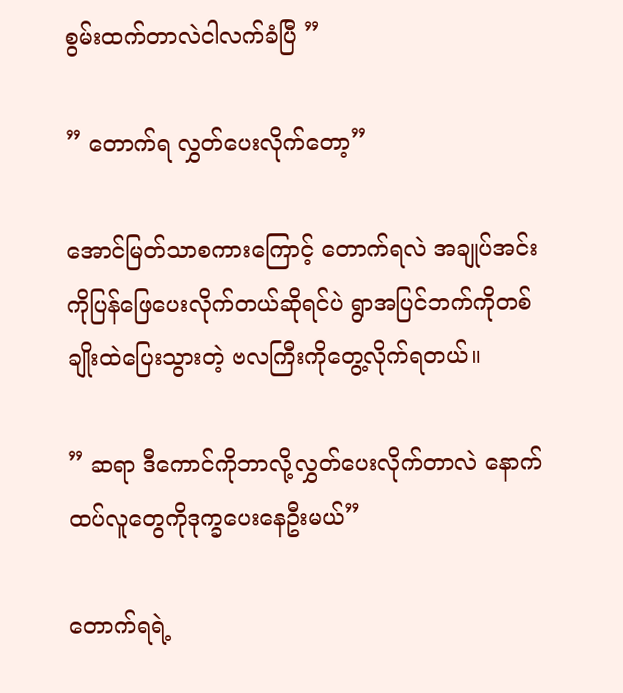စွမ်းထက်တာလဲငါလက်ခံပြီ ”

” တောက်ရ လွှတ်ပေးလိုက်တော့”

အောင်မြတ်သာစကားကြောင့် တောက်ရလဲ အချုပ်အင်းကိုပြန်ဖြေပေးလိုက်တယ်ဆိုရင်ပဲ ရွာအပြင်ဘက်ကိုတစ်ချိုးထဲပြေးသွားတဲ့ ဗလကြီးကိုတွေ့လိုက်ရတယ်။

” ဆရာ ဒီကောင်ကိုဘာလို့လွှတ်ပေးလိုက်တာလဲ နောက်ထပ်လူတွေကိုဒုက္ခပေးနေဦးမယ်”

တောက်ရရဲ့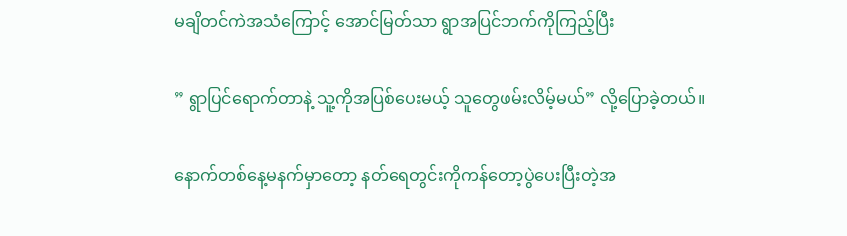မချိတင်ကဲအသံကြောင့် အောင်မြတ်သာ ရွာအပြင်ဘက်ကိုကြည့်ပြီး

” ရွာပြင်ရောက်တာနဲ့ သူ့ကိုအပြစ်ပေးမယ့် သူတွေဖမ်းလိမ့်မယ်” လို့ပြောခဲ့တယ်။

နောက်တစ်နေ့မနက်မှာတော့ နတ်ရေတွင်းကိုကန်တော့ပွဲပေးပြီးတဲ့အ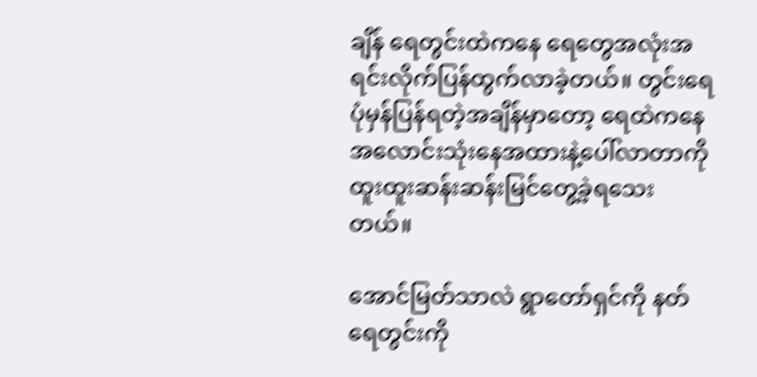ချိန် ရေတွင်းထဲကနေ ရေတွေအလုံးအရင်းလိုက်ပြန်ထွက်လာခဲ့တယ်။ တွင်းရေပုံမှန်ပြန်ရတဲ့အချိန်မှာတော့ ရေထဲကနေ အလောင်းသုံးနေအထားနဲ့ပေါ်လာတာကိုထူးထူးဆန်းဆန်းမြင်တွေ့ခဲ့ရသေးတယ်။

အောင်မြတ်သာလဲ ရွာတော်ရှင်ကို နတ်ရေတွင်းကို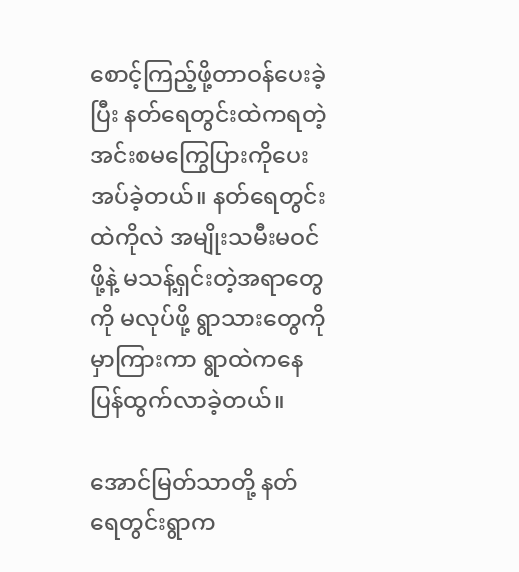စောင့်ကြည့်ဖို့တာဝန်ပေးခဲ့ပြီး နတ်ရေတွင်းထဲကရတဲ့ အင်းစမကြွေပြားကိုပေးအပ်ခဲ့တယ်။ နတ်ရေတွင်းထဲကိုလဲ အမျိုးသမီးမဝင်ဖို့နဲ့ မသန့်ရှင်းတဲ့အရာတွေကို မလုပ်ဖို့ ရွာသားတွေကိုမှာကြားကာ ရွာထဲကနေပြန်ထွက်လာခဲ့တယ်။

အောင်မြတ်သာတို့ နတ်ရေတွင်းရွာက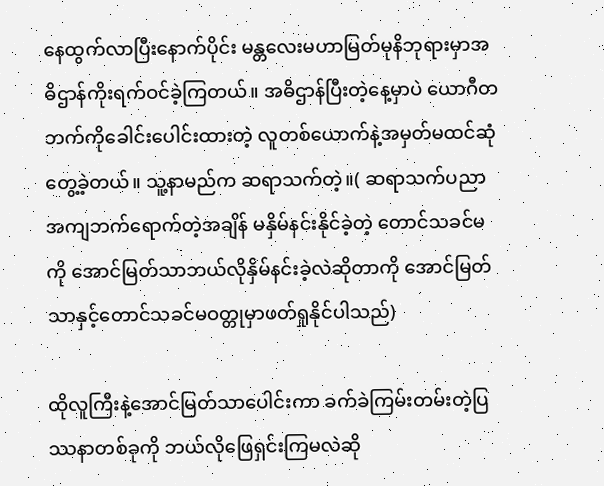နေထွက်လာပြီးနောက်ပိုင်း မန္တလေးမဟာမြတ်မုနိဘုရားမှာအဓိဌာန်ကိုးရက်ဝင်ခဲ့ကြတယ်။ အဓိဌာန်ပြီးတဲ့နေ့မှာပဲ ယောဂီတဘက်ကိုခေါင်းပေါင်းထားတဲ့ လူတစ်ယောက်နဲ့အမှတ်မထင်ဆုံတွေ့ခဲ့တယ်။ ‌သူ့နာမည်က ဆရာသက်တဲ့။( ဆရာသက်ပညာအကျဘက်ရောက်တဲ့အချိန် မနှိမ်နင်းနိုင်ခဲ့တဲ့ တောင်သခင်မကို အောင်မြတ်သာဘယ်လိုနှိမ်နင်းခဲ့လဲဆိုတာကို အောင်မြတ်သာနှင့်တောင်သခင်မဝတ္တုမှာဖတ်ရှုနိုင်ပါသည်)

ထိုလူကြီးနဲ့အောင်မြတ်သာပေါင်းကာ ခက်ခဲကြမ်းတမ်းတဲ့ပြဿနာတစ်ခုကို ဘယ်လိုဖြေရှင်းကြမလဲဆို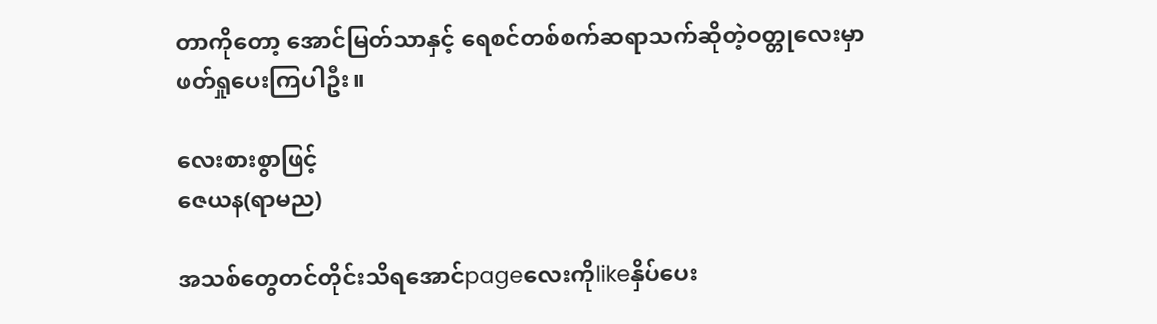တာကိုတော့ အောင်မြတ်သာနှင့် ရေစင်တစ်စက်ဆရာသက်ဆိုတဲ့ဝတ္တုလေးမှာဖတ်ရှုပေးကြပါဦး။

လေးစားစွာဖြင့်
ဇေယန(ရာမည)

အသစ်တွေတင်တိုင်းသိရအောင်pageလေးကိုlikeနှိပ်ပေး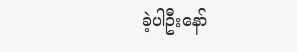ခဲ့ပါဦးနော်